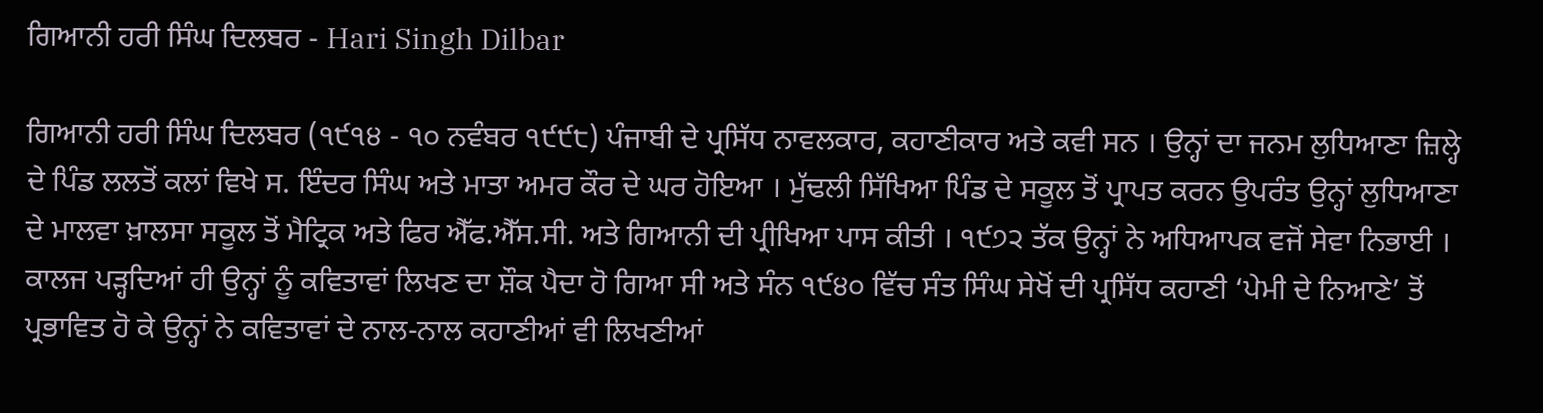ਗਿਆਨੀ ਹਰੀ ਸਿੰਘ ਦਿਲਬਰ - Hari Singh Dilbar

ਗਿਆਨੀ ਹਰੀ ਸਿੰਘ ਦਿਲਬਰ (੧੯੧੪ - ੧੦ ਨਵੰਬਰ ੧੯੯੮) ਪੰਜਾਬੀ ਦੇ ਪ੍ਰਸਿੱਧ ਨਾਵਲਕਾਰ, ਕਹਾਣੀਕਾਰ ਅਤੇ ਕਵੀ ਸਨ । ਉਨ੍ਹਾਂ ਦਾ ਜਨਮ ਲੁਧਿਆਣਾ ਜ਼ਿਲ੍ਹੇ ਦੇ ਪਿੰਡ ਲਲਤੋਂ ਕਲਾਂ ਵਿਖੇ ਸ. ਇੰਦਰ ਸਿੰਘ ਅਤੇ ਮਾਤਾ ਅਮਰ ਕੌਰ ਦੇ ਘਰ ਹੋਇਆ । ਮੁੱਢਲੀ ਸਿੱਖਿਆ ਪਿੰਡ ਦੇ ਸਕੂਲ ਤੋਂ ਪ੍ਰਾਪਤ ਕਰਨ ਉਪਰੰਤ ਉਨ੍ਹਾਂ ਲੁਧਿਆਣਾ ਦੇ ਮਾਲਵਾ ਖ਼ਾਲਸਾ ਸਕੂਲ ਤੋਂ ਮੈਟ੍ਰਿਕ ਅਤੇ ਫਿਰ ਐੱਫ.ਐੱਸ.ਸੀ. ਅਤੇ ਗਿਆਨੀ ਦੀ ਪ੍ਰੀਖਿਆ ਪਾਸ ਕੀਤੀ । ੧੯੭੨ ਤੱਕ ਉਨ੍ਹਾਂ ਨੇ ਅਧਿਆਪਕ ਵਜੋਂ ਸੇਵਾ ਨਿਭਾਈ । ਕਾਲਜ ਪੜ੍ਹਦਿਆਂ ਹੀ ਉਨ੍ਹਾਂ ਨੂੰ ਕਵਿਤਾਵਾਂ ਲਿਖਣ ਦਾ ਸ਼ੌਕ ਪੈਦਾ ਹੋ ਗਿਆ ਸੀ ਅਤੇ ਸੰਨ ੧੯੪੦ ਵਿੱਚ ਸੰਤ ਸਿੰਘ ਸੇਖੋਂ ਦੀ ਪ੍ਰਸਿੱਧ ਕਹਾਣੀ ‘ਪੇਮੀ ਦੇ ਨਿਆਣੇ’ ਤੋਂ ਪ੍ਰਭਾਵਿਤ ਹੋ ਕੇ ਉਨ੍ਹਾਂ ਨੇ ਕਵਿਤਾਵਾਂ ਦੇ ਨਾਲ-ਨਾਲ ਕਹਾਣੀਆਂ ਵੀ ਲਿਖਣੀਆਂ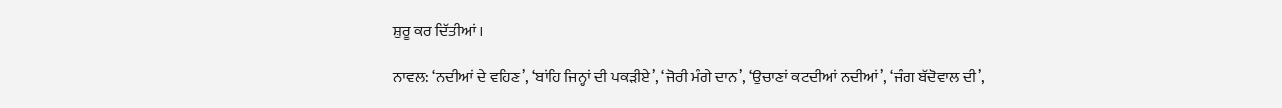ਸ਼ੁਰੂ ਕਰ ਦਿੱਤੀਆਂ ।

ਨਾਵਲ: ‘ਨਦੀਆਂ ਦੇ ਵਹਿਣ’, ‘ਬਾਂਹਿ ਜਿਨ੍ਹਾਂ ਦੀ ਪਕੜੀਏ’, ‘ਜੋਰੀ ਮੰਗੇ ਦਾਨ’, ‘ਉਚਾਣਾਂ ਕਟਦੀਆਂ ਨਦੀਆਂ’, ‘ਜੰਗ ਬੱਦੋਵਾਲ ਦੀ’,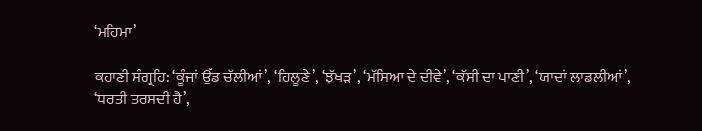‘ਮਹਿਮਾ’

ਕਹਾਣੀ ਸੰਗ੍ਰਹਿ: ‘ਕੂੰਜਾਂ ਉੱਡ ਚੱਲੀਆਂ’, ‘ਹਿਲੂਣੇ’, ‘ਝੱਖੜ’, ‘ਮੱਸਿਆ ਦੇ ਦੀਵੇ’, ‘ਕੱਸੀ ਦਾ ਪਾਣੀ’, ‘ਯਾਦਾਂ ਲਾਡਲੀਆਂ’, ‘ਧਰਤੀ ਤਰਸਦੀ ਹੈ’,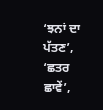‘ਝਨਾਂ ਦਾ ਪੱਤਣ’, ‘ਛਤਰ ਛਾਵੇਂ’,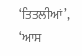‘ਤਿਤਲੀਆਂ’, ‘ਆਸ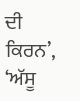ਦੀ ਕਿਰਨ’, ‘ਅੱਸੂ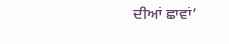ਦੀਆਂ ਛਾਵਾਂ’